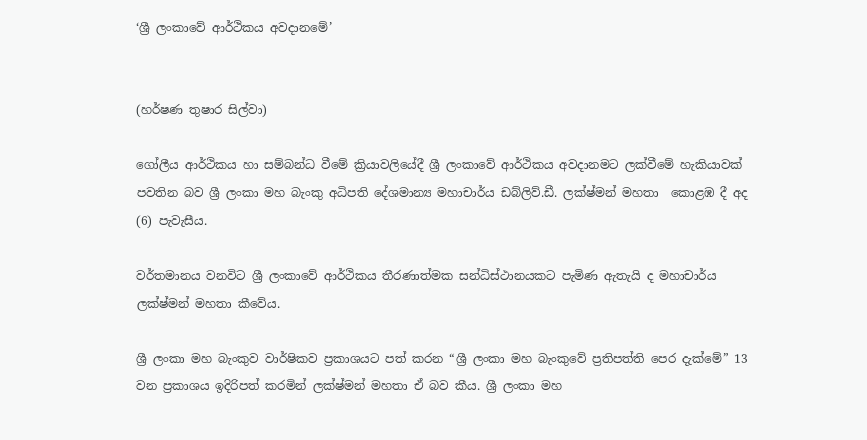‘ශ්‍රී ලංකාවේ ආර්ථිකය අවදානමේ’


(හර්ෂණ තුෂාර සිල්වා)

ගෝලීය ආර්ථිකය හා සම්බන්ධ වීමේ ක්‍රියාවලියේදී ශ්‍රී ලංකාවේ ආර්ථිකය අවදානමට ලක්වීමේ හැකියාවක් පවතින බව ශ්‍රී ලංකා මහ බැංකු අධිපති දේශමාන්‍ය මහාචාර්ය ඩබ්ලිව්.ඩී. ලක්ෂ්මන් මහතා  කොළඹ දී අද (6) පැවැසීය.

වර්තමානය වනවිට ශ්‍රී ලංකාවේ ආර්ථිකය තීරණාත්මක සන්ධිස්ථානයකට පැමිණ ඇතැයි ද මහාචාර්ය ලක්ෂ්මන් මහතා කීවේය.

ශ්‍රී ලංකා මහ බැංකුව වාර්ෂිකව ප්‍රකාශයට පත් කරන “ශ්‍රී ලංකා මහ බැංකුවේ ප්‍රතිපත්ති පෙර දැක්මේ” 13 වන ප්‍රකාශය ඉදිරිපත් කරමින් ලක්ෂ්මන් මහතා ඒ බව කීය. ශ්‍රී ලංකා මහ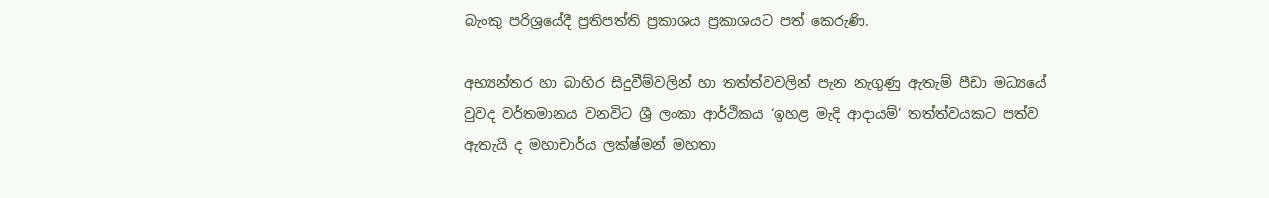බැංකු පරිශ්‍රයේදී ප්‍රතිපත්ති ප්‍රකාශය ප්‍රකාශයට පත් කෙරුණි.

අභ්‍යන්තර හා බාහිර සිදුවීම්වලින් හා තත්ත්වවලින් පැන නැගුණු ඇතැම් පීඩා මධ්‍යයේ වුවද වර්තමානය වනවිට ශ්‍රී ලංකා ආර්ථිකය ‘ඉහළ මැදි ආදායම්’ තත්ත්වයකට පත්ව ඇතැයි ද මහාචාර්ය ලක්ෂ්මන් මහතා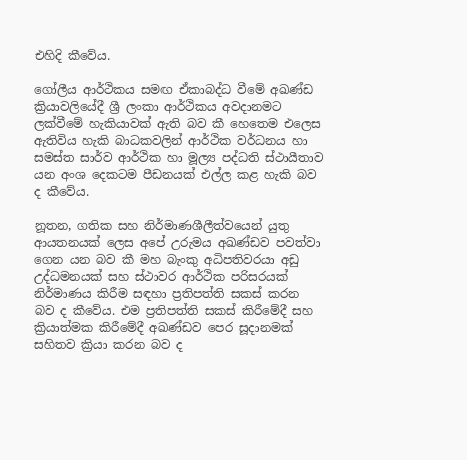එහිදි කීවේය.

ගෝලීය ආර්ථිකය සමඟ ඒකාබද්ධ වීමේ අඛණ්ඩ ක්‍රියාවලියේදී ශ්‍රී ලංකා ආර්ථිකය අවදානමට ලක්වීමේ හැකියාවක් ඇති බව කී හෙතෙම එලෙස ඇතිවිය හැකි බාධකවලින් ආර්ථික වර්ධනය හා සමස්ත සාර්ව ආර්ථික හා මූල්‍ය පද්ධති ස්ථායීතාව යන අංශ දෙකටම පීඩනයක් එල්ල කළ හැකි බව ද කීවේය.

නූතන, ගතික සහ නිර්මාණශීලීත්වයෙන් යුතු ආයතනයක් ලෙස අපේ උරුමය අඛණ්ඩව පවත්වා ගෙන යන බව කී මහ බැංකු අධිපතිවරයා අඩු උද්ධමනයක් සහ ස්ථාවර ආර්ථික පරිසරයක් නිර්මාණය කිරීම සඳහා ප්‍රතිපත්ති සකස් කරන බව ද කීවේය. එම ප්‍රතිපත්ති සකස් කිරීමේදී සහ ක්‍රියාත්මක කිරීමේදී අඛණ්ඩව පෙර සූදානමක් සහිතව ක්‍රියා කරන බව ද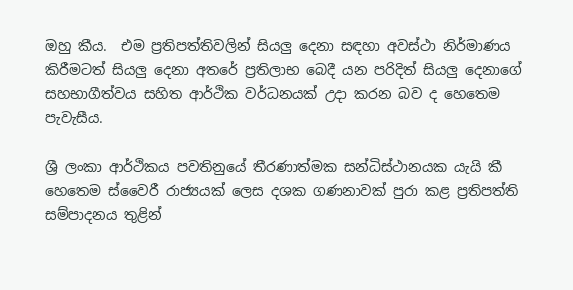ඔහු කීය.  එම ප්‍රතිපත්තිවලින් සියලු දෙනා සඳහා අවස්ථා නිර්මාණය කිරීමටත් සියලු දෙනා අතරේ ප්‍රතිලාභ බෙදී යන පරිදිත් සියලු දෙනාගේ සහභාගීත්වය සහිත ආර්ථික වර්ධනයක් උදා කරන බව ද හෙතෙම පැවැසීය.

ශ්‍රී ලංකා ආර්ථිකය පවතිනුයේ තීරණාත්මක සන්ධිස්ථානයක යැයි කී හෙතෙම ස්වෛරී රාජ්‍යයක් ලෙස දශක ගණනාවක් පුරා කළ ප්‍රතිපත්ති සම්පාදනය තුළින්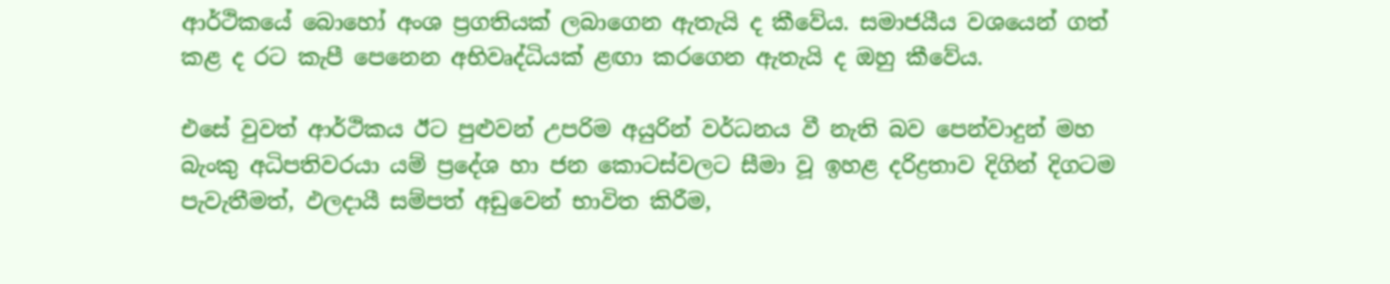ආර්ථිකයේ බොහෝ අංශ ප්‍රගතියක් ලබාගෙන ඇතැයි ද කීවේය. සමාජයීය වශයෙන් ගත් කළ ද රට කැපී පෙනෙන අභිවෘද්ධියක් ළඟා කරගෙන ඇතැයි ද ඔහු කීවේය.

එසේ වුවත් ආර්ථිකය ඊට පුළුවන් උපරිම අයුරින් වර්ධනය වී නැති බව පෙන්වාදුන් මහ බැංකු අධිපතිවරයා යම් ප්‍රදේශ හා ජන කොටස්වලට සීමා වූ ඉහළ දරිද්‍රතාව දිගින් දිගටම පැවැතීමත්, ඵලදායී සම්පත් අඩුවෙන් භාවිත කිරීම,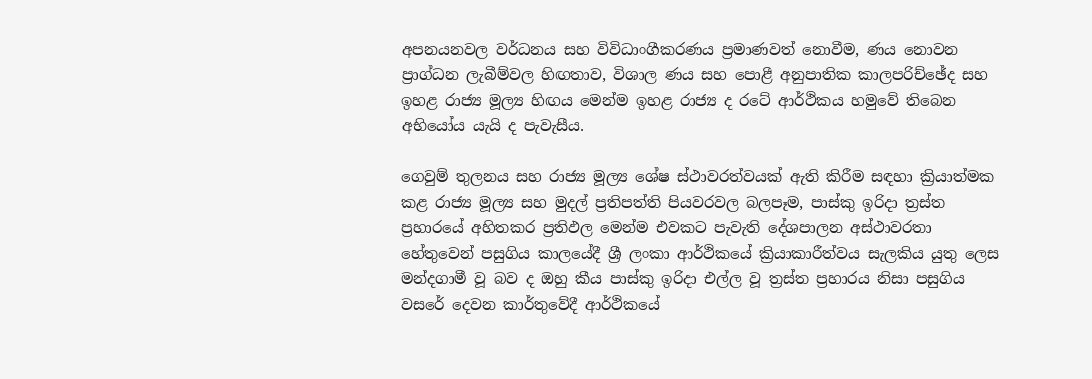අපනයනවල වර්ධනය සහ විවිධාංගීකරණය ප්‍රමාණවත් නොවීම, ණය නොවන ප්‍රාග්ධන ලැබීම්වල හිඟතාව, විශාල ණය සහ පොළී අනුපාතික කාලපරිච්ඡේද සහ ඉහළ රාජ්‍ය මූල්‍ය හිඟය මෙන්ම ඉහළ රාජ්‍ය ද රටේ ආර්ථිකය හමුවේ තිබෙන අභියෝය යැයි ද පැවැසීය.

ගෙවුම් තුලනය සහ රාජ්‍ය මූල්‍ය ශේෂ ස්ථාවරත්වයක් ඇති කිරීම සඳහා ක්‍රියාත්මක කළ රාජ්‍ය මූල්‍ය සහ මුදල් ප්‍රතිපත්ති පියවරවල බලපෑම, පාස්කු ඉරිදා ත්‍රස්ත ප්‍රහාරයේ අහිතකර ප්‍රතිඵල මෙන්ම එවකට පැවැති දේශපාලන අස්ථාවරතා හේතුවෙන් පසුගිය කාලයේදී ශ්‍රී ලංකා ආර්ථිකයේ ක්‍රියාකාරීත්වය සැලකිය යුතු ලෙස මන්දගාමී වූ බව ද ඔහු කීය පාස්කු ඉරිදා එල්ල වූ ත්‍රස්ත ප්‍රහාරය නිසා පසුගිය වසරේ දෙවන කාර්තුවේදී ආර්ථිකයේ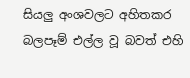සියලු අංශවලට අහිතකර බලපෑම් එල්ල වූ බවත් එහි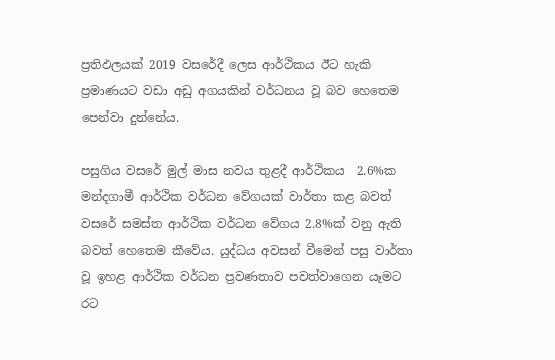ප්‍රතිඵලයක් 2019 වසරේදී ලෙස ආර්ථිකය ඊට හැකි ප්‍රමාණයට වඩා අඩු අගයකින් වර්ධනය වූ බව හෙතෙම පෙන්වා දුන්නේය.

පසුගිය වසරේ මුල් මාස නවය තුළදී ආර්ථිකය  2.6%ක මන්දගාමී ආර්ථික වර්ධන වේගයක් වාර්තා කළ බවත් වසරේ සමස්ත ආර්ථික වර්ධන වේගය 2.8%ක් වනු ඇති බවත් හෙතෙම කීවේය. යුද්ධය අවසන් වීමෙන් පසු වාර්තා වූ ඉහළ ආර්ථික වර්ධන ප්‍රවණතාව පවත්වාගෙන යෑමට රට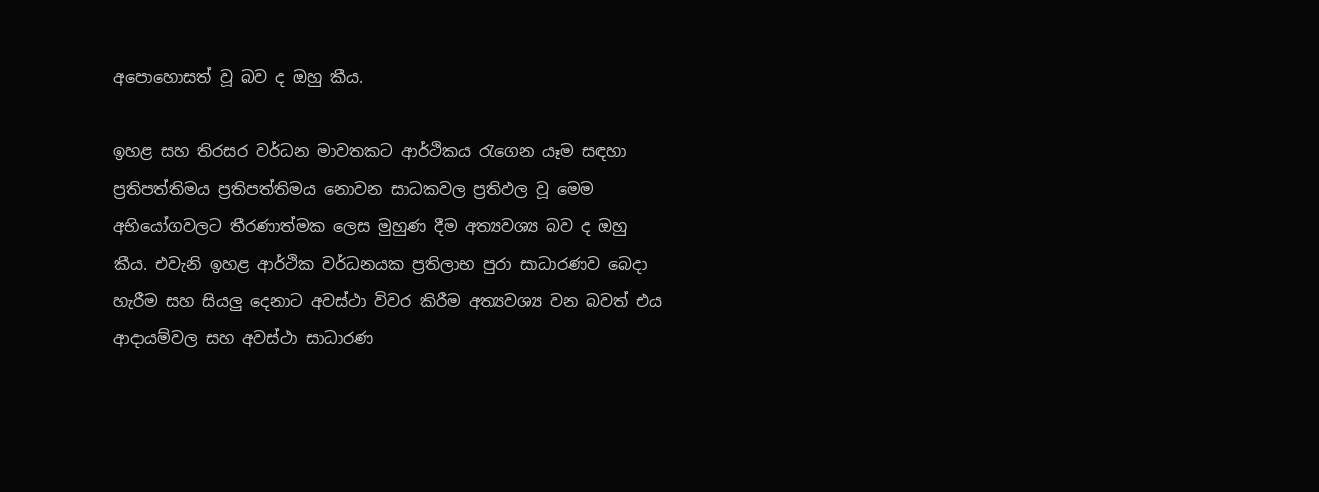අපොහොසත් වූ බව ද ඔහු කීය.

ඉහළ සහ තිරසර වර්ධන මාවතකට ආර්ථිකය රැගෙන යෑම සඳහා ප්‍රතිපත්තිමය ප්‍රතිපත්තිමය නොවන සාධකවල ප්‍රතිඵල වූ මෙම අභියෝගවලට තීරණාත්මක ලෙස මුහුණ දීම අත්‍යවශ්‍ය බව ද ඔහු කීය. එවැනි ඉහළ ආර්ථික වර්ධනයක ප්‍රතිලාභ පුරා සාධාරණව බෙදා හැරීම සහ සියලු දෙනාට අවස්ථා විවර කිරීම අත්‍යවශ්‍ය වන බවත් එය ආදායම්වල සහ අවස්ථා සාධාරණ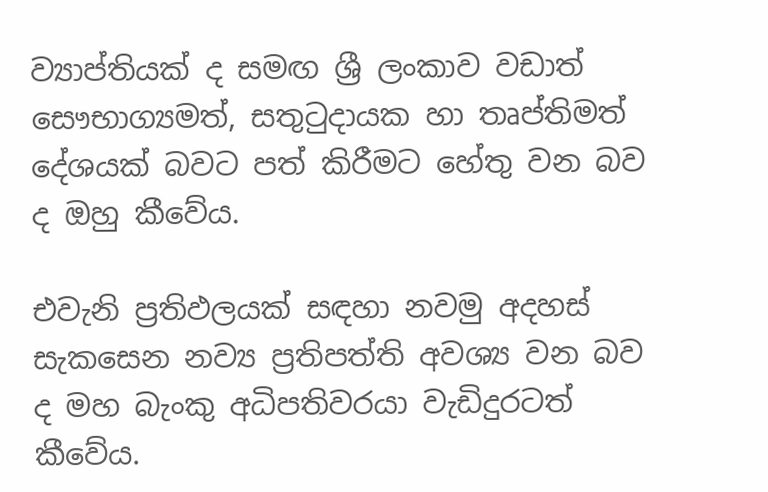ව්‍යාප්තියක් ද සමඟ ශ්‍රී ලංකාව වඩාත් සෞභාග්‍යමත්, සතුටුදායක හා තෘප්තිමත් දේශයක් බවට පත් කිරීමට හේතු වන බව ද ඔහු කීවේය.

එවැනි ප්‍රතිඵලයක් සඳහා නවමු අදහස් සැකසෙන නව්‍ය ප්‍රතිපත්ති අවශ්‍ය වන බව ද මහ බැංකු අධිපතිවරයා වැඩිදුරටත් කීවේය.